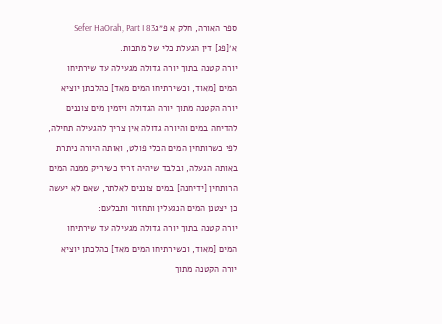ספר האורה, חלק א פ״גSefer HaOrah, Part I 83
א׳[פג] דין הגעלת כלי של מתכות.
יורה קטנה בתוך יורה גדולה מגעילה עד שירתיחו המים [מאוד, וכשירתיחו המים מאד] כהלכתן יוציא יורה הקטנה מתוך יורה הגדולה ויזמין מים צוננים להדיחה במים והיורה גדולה אין צריך להגעילה תחילה, לפי כשרותחין המים הכלי פולט, ואותה היורה ניתרת באותה הגעלה, ובלבד שיהיה זריז כשיריק ממנה המים הרותחין [ידיחנה] במים צוננים לאלתר, שאם לא יעשה כן יצטנן המים הנגעלין ותחזור ותבלעם:
יורה קטנה בתוך יורה גדולה מגעילה עד שירתיחו המים [מאוד, וכשירתיחו המים מאד] כהלכתן יוציא יורה הקטנה מתוך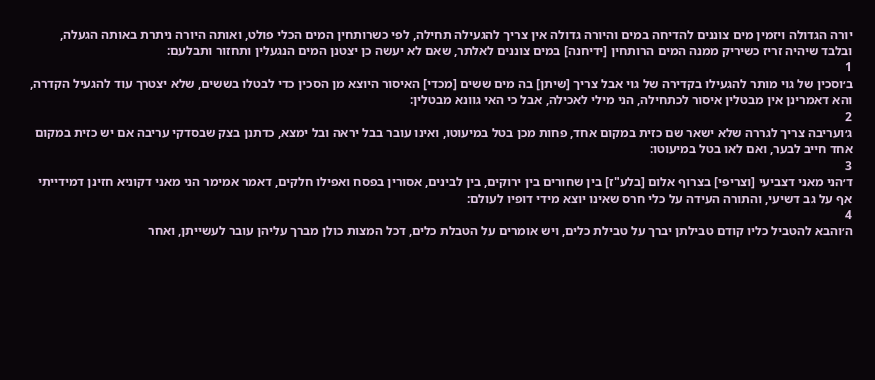יורה הגדולה ויזמין מים צוננים להדיחה במים והיורה גדולה אין צריך להגעילה תחילה, לפי כשרותחין המים הכלי פולט, ואותה היורה ניתרת באותה הגעלה, ובלבד שיהיה זריז כשיריק ממנה המים הרותחין [ידיחנה] במים צוננים לאלתר, שאם לא יעשה כן יצטנן המים הנגעלין ותחזור ותבלעם:
1
ב׳וסכין של גוי מותר להגעילו בקדירה של גוי אבל צריך [שיתן] בה מים ששים [מכדי] האיסור היוצא מן הסכין כדי לבטלו בששים, שלא יצטרך עוד להגעיל הקדרה, והא דאמרינן אין מבטלין איסור לכתחילה, הני מילי לאכילה, אבל כי האי גוונא מבטלין:
2
ג׳ועריבה צריך לגררה שלא ישאר שם כזית במקום אחד, פחות מכן בטל במיעוטו, ואינו עובר בבל יראה ובל ימצא, כדתנן בצק שבסדקי עריבה אם יש כזית במקום אחד חייב לבער, ואם לאו בטל במיעוטו:
3
ד׳הני מאני דצביעי [וצריפי] בצרוף אלום [בלע"ז] בין שחורים בין ירוקים, בין לבינים, אסורין בפסח ואפילו חלקים, דאמר אמימר הני מאני דקוניא חזינן דמידייתי אף על גב דשיעי, והתורה העידה על כלי חרס שאינו יוצא מידי דופיו לעולם:
4
ה׳והבא להטביל כליו קודם טבילתן יברך על טבילת כלים, ויש אומרים על הטבלת כלים, דכל המצות כולן מברך עליהן עובר לעשייתן, ואחר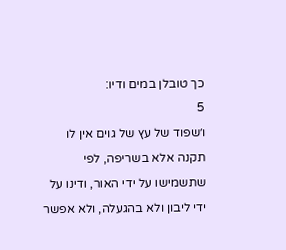כך טובלן במים ודיו:
5
ו׳שפוד של עץ של גוים אין לו תקנה אלא בשריפה, לפי שתשמישו על ידי האור, ודינו על ידי ליבון ולא בהגעלה, ולא אפשר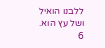ללבנו הואיל ושל עץ הוא.
6